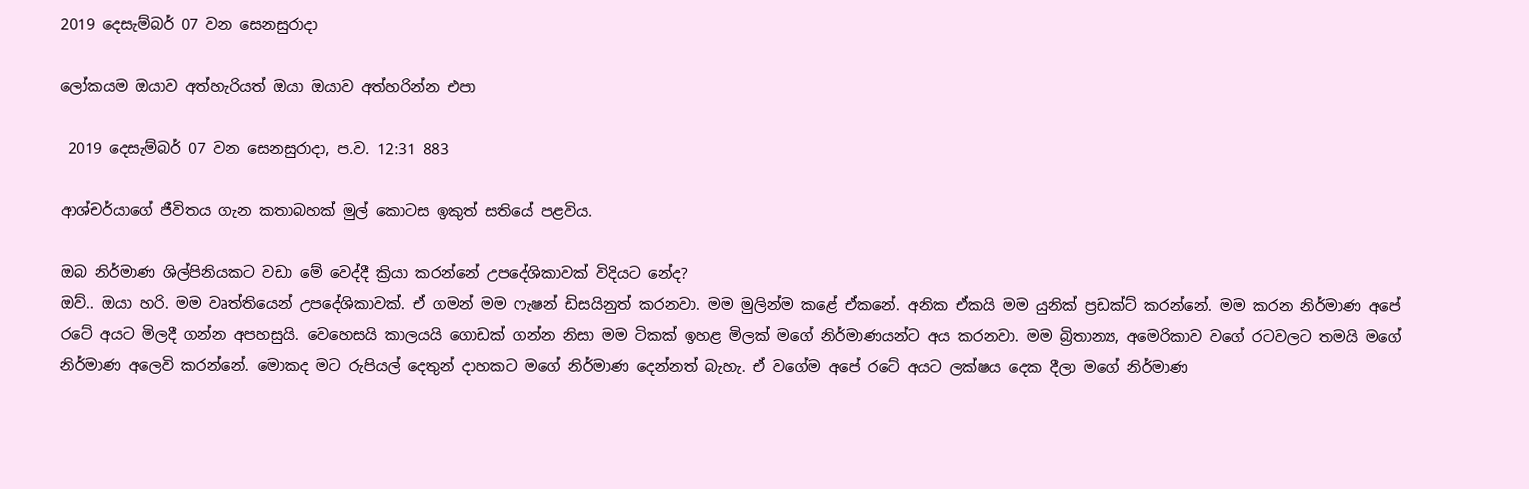2019 දෙසැම්බර් 07 වන සෙනසුරාදා

ලෝකයම ඔයාව අත්හැරියත් ඔයා ඔයාව අත්හරින්න එපා

 2019 දෙසැම්බර් 07 වන සෙනසුරාදා, ප.ව. 12:31 883

ආශ්චර්යාගේ ජීවිතය ගැන කතාබහක් මුල් කොටස ඉකුත් සතියේ පළවිය.

ඔබ නිර්මාණ ශිල්පිනියකට වඩා මේ වෙද්දී ක්‍රියා කරන්නේ උපදේශිකාවක් විදියට නේද?
ඔව්.. ඔයා හරි. මම වෘත්තියෙන් උපදේශිකාවක්. ඒ ගමන් මම ෆැෂන් ඩිසයිනුත් කරනවා. මම මුලින්ම කළේ ඒකනේ. අනික ඒකයි මම යුනික් ප්‍රඩක්ට් කරන්නේ. මම කරන නිර්මාණ අපේ රටේ අයට මිලදී ගන්න අපහසුයි. වෙහෙසයි කාලයයි ගොඩක් ගන්න නිසා මම ටිකක් ඉහළ මිලක් මගේ නිර්මාණයන්ට අය කරනවා. මම බ්‍රිතාන්‍ය, අමෙරිකාව වගේ රටවලට තමයි මගේ නිර්මාණ අලෙවි කරන්නේ. මොකද මට රුපියල් දෙතුන් දාහකට මගේ නිර්මාණ දෙන්නත් බැහැ. ඒ වගේම අපේ රටේ අයට ලක්ෂය දෙක දීලා මගේ නිර්මාණ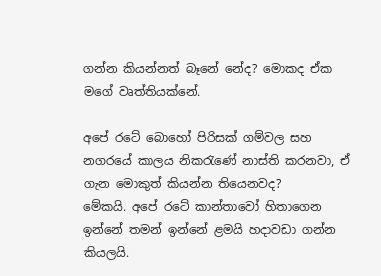ගන්න කියන්නත් බෑනේ නේද? මොකද ඒක මගේ වෘත්තියක්නේ.

අපේ රටේ බොහෝ පිරිසක් ගම්වල සහ නගරයේ කාලය නිකරැණේ නාස්ති කරනවා, ඒ ගැන මොකුත් කියන්න තියෙනවද?
මේකයි. අපේ රටේ කාන්තාවෝ හිතාගෙන ඉන්නේ තමන් ඉන්නේ ළමයි හදාවඩා ගන්න කියලයි.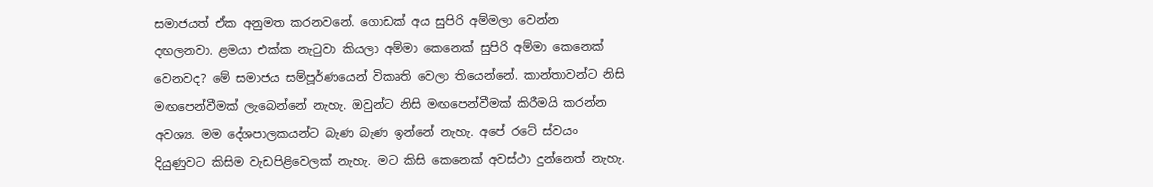සමාජයත් ඒක අනුමත කරනවනේ. ගොඩක් අය සුපිරි අම්මලා වෙන්න දඟලනවා. ළමයා එක්ක නැටුවා කියලා අම්මා කෙනෙක් සුපිරි අම්මා කෙනෙක් වෙනවද? මේ සමාජය සම්පූර්ණයෙන් විකෘති වෙලා තියෙන්නේ. කාන්තාවන්ට නිසි මඟපෙන්වීමක් ලැබෙන්නේ නැහැ. ඔවුන්ට නිසි මඟපෙන්වීමක් කිරීමයි කරන්න අවශ්‍ය. මම දේශපාලකයන්ට බැණ බැණ ඉන්නේ නැහැ. අපේ රටේ ස්වයං දියුණුවට කිසිම වැඩපිළිවෙලක් නැහැ. මට කිසි කෙනෙක් අවස්ථා දුන්නෙත් නැහැ.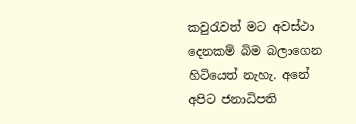කවුරැවත් මට අවස්ථා දෙනකම් බිම බලාගෙන හිටියෙත් නැහැ. අනේ අපිට ජනාධිපති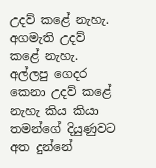උදව් කළේ නැහැ. අගමැති උදව් කළේ නැහැ. අල්ලපු ගෙදර කෙනා උදව් කළේ නැහැ කිය කියා තමන්ගේ දියුණුවට අත දුන්නේ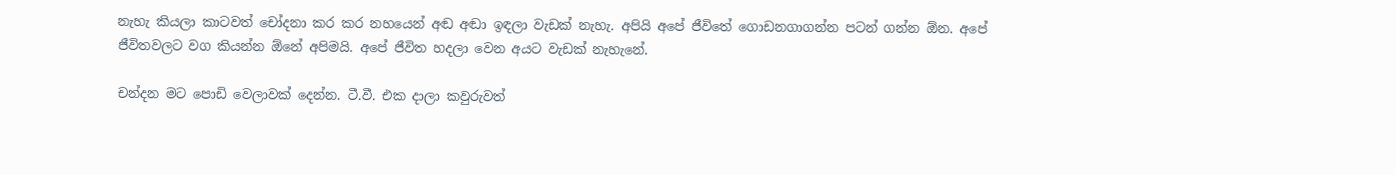නැහැ කියලා කාටවත් චෝදනා කර කර නහයෙන් අඬ අඬා ඉඳලා වැඩක් නැහැ. අපියි අපේ ජීවිතේ ගොඩනගාගන්න පටන් ගන්න ඕන. අපේ ජීවිතවලට වග කියන්න ඕනේ අපිමයි. අපේ ජීවිත හදලා වෙන අයට වැඩක් නැහැනේ.

චන්දන මට පොඩි වෙලාවක් දෙන්න. ටී.වී. එක දාලා කවුරුවත්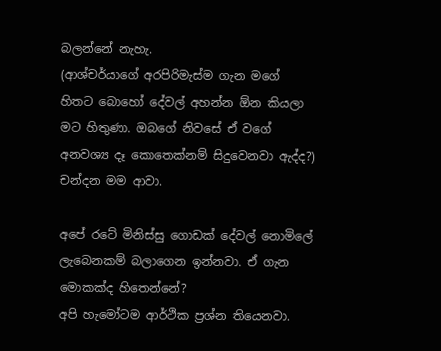බලන්නේ නැහැ.
(ආශ්චර්යාගේ අරපිරිමැස්ම ගැන මගේ හිතට බොහෝ දේවල් අහන්න ඕන කියලා මට හිතුණා. ඔබගේ නිවසේ ඒ වගේ අනවශ්‍ය දෑ කොතෙක්නම් සිදුවෙනවා ඇද්ද?)
චන්දන මම ආවා.

අපේ රටේ මිනිස්සු ගොඩක් දේවල් නොමිලේ ලැබෙනකම් බලාගෙන ඉන්නවා. ඒ ගැන මොකක්ද හිතෙන්නේ?
අපි හැමෝටම ආර්ථික ප්‍රශ්න තියෙනවා.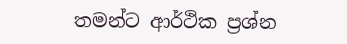තමන්ට ආර්ථික ප්‍රශ්න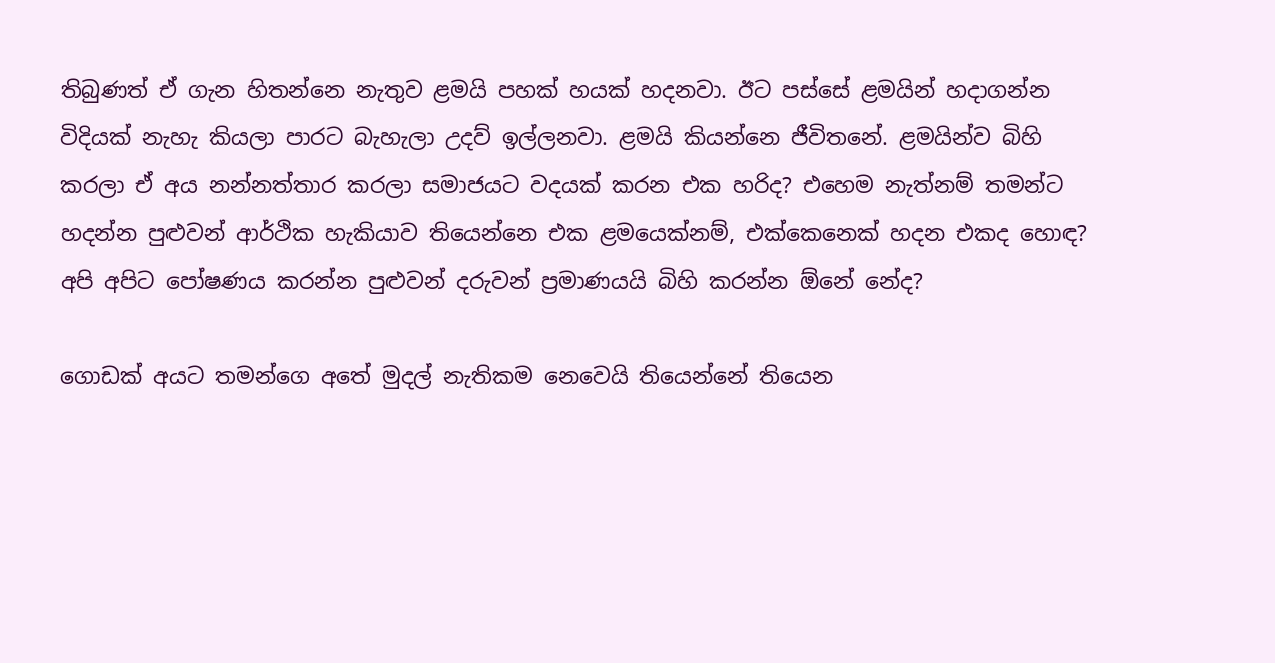තිබුණත් ඒ ගැන හිතන්නෙ නැතුව ළමයි පහක් හයක් හදනවා. ඊට පස්සේ ළමයින් හදාගන්න විදියක් නැහැ කියලා පාරට බැහැලා උදව් ඉල්ලනවා. ළමයි කියන්නෙ ජීවිතනේ. ළමයින්ව බිහි කරලා ඒ අය නන්නත්තාර කරලා සමාජයට වදයක් කරන එක හරිද? එහෙම නැත්නම් තමන්ට හදන්න පුළුවන් ආර්ථික හැකියාව තියෙන්නෙ එක ළමයෙක්නම්, එක්කෙනෙක් හදන එකද හොඳ? අපි අපිට පෝෂණය කරන්න පුළුවන් දරුවන් ප්‍රමාණයයි බිහි කරන්න ඕනේ නේද?

ගොඩක් අයට තමන්ගෙ අතේ මුදල් නැතිකම නෙවෙයි තියෙන්නේ තියෙන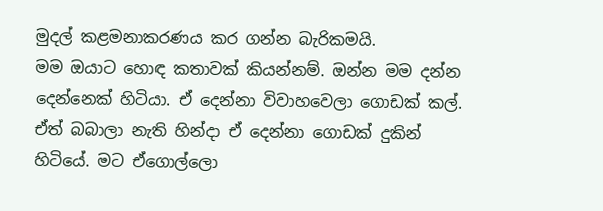මුදල් කළමනාකරණය කර ගන්න බැරිකමයි.
මම ඔයාට හොඳ කතාවක් කියන්නම්. ඔන්න මම දන්න දෙන්නෙක් හිටියා. ඒ දෙන්නා විවාහවෙලා ගොඩක් කල්. ඒත් බබාලා නැති හින්දා ඒ දෙන්නා ගොඩක් දුකින් හිටියේ. මට ඒගොල්ලො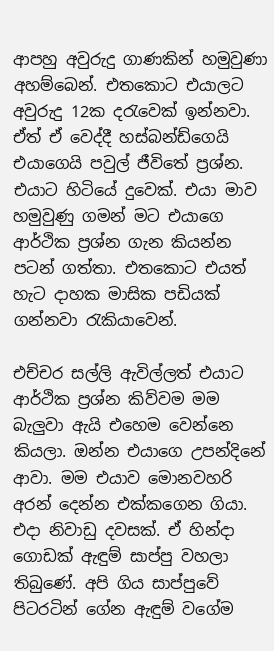ආපහු අවුරුදු ගාණකින් හමුවුණා අහම්බෙන්. එතකොට එයාලට අවුරුදු 12ක දරැවෙක් ඉන්නවා. ඒත් ඒ වෙද්දී හස්බන්ඩ්ගෙයි එයාගෙයි පවුල් ජීවිතේ ප්‍රශ්න. එයාට හිටියේ දුවෙක්. එයා මාව හමුවුණු ගමන් මට එයාගෙ ආර්ථික ප්‍රශ්න ගැන කියන්න පටන් ගත්තා. එතකොට එයත් හැට දාහක මාසික පඩියක් ගන්නවා රැකියාවෙන්.

එච්චර සල්ලි ඇවිල්ලත් එයාට ආර්ථික ප්‍රශ්න කිව්වම මම බැලුවා ඇයි එහෙම වෙන්නෙ කියලා. ඔන්න එයාගෙ උපන්දිනේ ආවා. මම එයාව මොනවහරි අරන් දෙන්න එක්කගෙන ගියා. එදා නිවාඩු දවසක්. ඒ හින්දා ගොඩක් ඇඳුම් සාප්පු වහලා තිබුණේ. අපි ගිය සාප්පුවේ පිටරටින් ගේන ඇඳුම් වගේම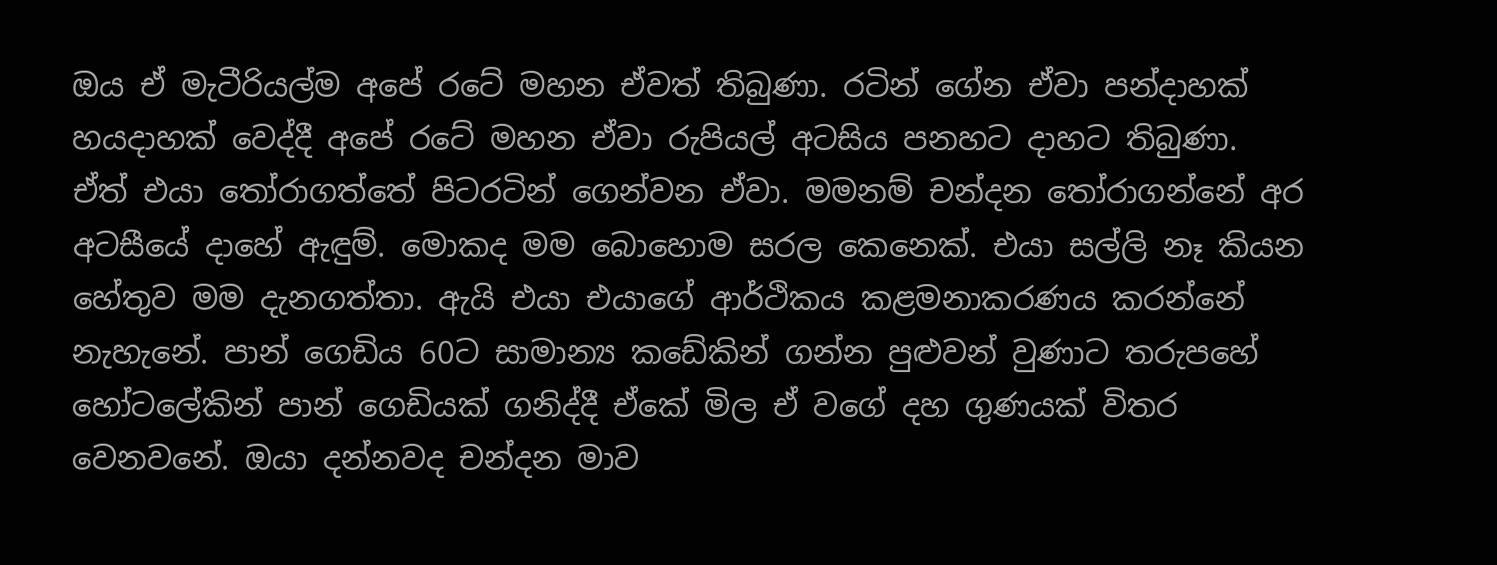ඔය ඒ මැටීරියල්ම අපේ රටේ මහන ඒවත් තිබුණා. රටින් ගේන ඒවා පන්දාහක් හයදාහක් වෙද්දී අපේ රටේ මහන ඒවා රුපියල් අටසිය පනහට දාහට තිබුණා.
ඒත් එයා තෝරාගත්තේ පිටරටින් ගෙන්වන ඒවා. මමනම් චන්දන තෝරාගන්නේ අර අටසීයේ දාහේ ඇඳුම්. මොකද මම බොහොම සරල කෙනෙක්. එයා සල්ලි නෑ කියන හේතුව මම දැනගත්තා. ඇයි එයා එයාගේ ආර්ථිකය කළමනාකරණය කරන්නේ නැහැනේ. පාන් ගෙඩිය 60ට සාමාන්‍ය කඩේකින් ගන්න පුළුවන් වුණාට තරුපහේ හෝටලේකින් පාන් ගෙඩියක් ගනිද්දී ඒකේ මිල ඒ වගේ දහ ගුණයක් විතර වෙනවනේ. ඔයා දන්නවද චන්දන මාව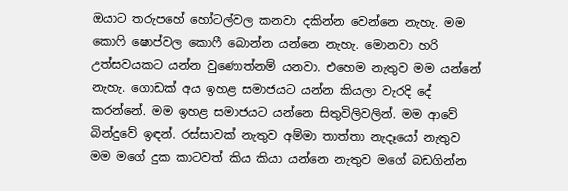ඔයාට තරුපහේ හෝටල්වල කනවා දකින්න වෙන්නෙ නැහැ. මම කොෆි ෂොප්වල කොෆී බොන්න යන්නෙ නැහැ. මොනවා හරි උත්සවයකට යන්න වුණොත්නම් යනවා. එහෙම නැතුව මම යන්නේ නැහැ. ගොඩක් අය ඉහළ සමාජයට යන්න කියලා වැරදි දේ කරන්නේ. මම ඉහළ සමාජයට යන්නෙ සිතුවිලිවලින්. මම ආවේ බින්දුවේ ඉඳන්. රස්සාවක් නැතුව අම්මා තාත්තා නැදෑයෝ නැතුව මම මගේ දුක කාටවත් කිය කියා යන්නෙ නැතුව මගේ බඩගින්න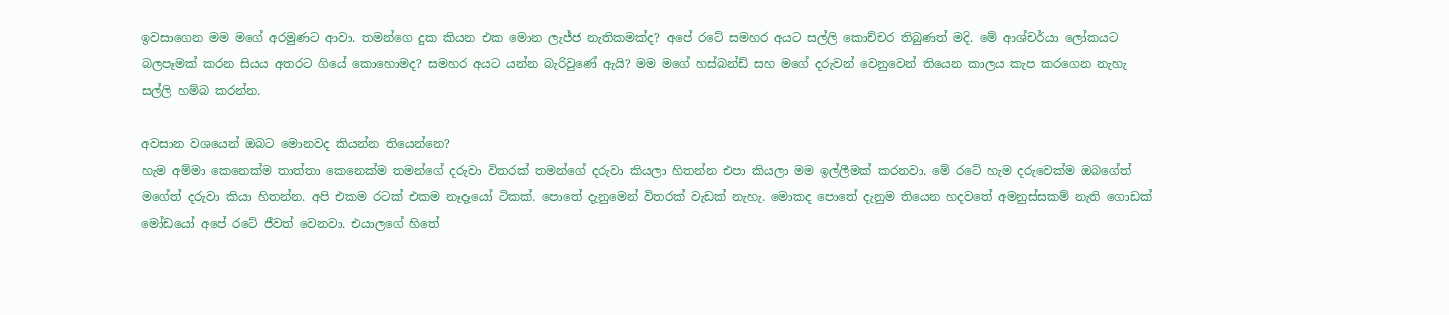ඉවසාගෙන මම මගේ අරමුණට ආවා. තමන්ගෙ දුක කියන එක මොන ලැජ්ජ නැතිකමක්ද? අපේ රටේ සමහර අයට සල්ලි කොච්චර තිබුණත් මදි. මේ ආශ්චර්යා ලෝකයට බලපෑමක් කරන සියය අතරට ගියේ කොහොමද? සමහර අයට යන්න බැරිවුණේ ඇයි? මම මගේ හස්බන්ඩ් සහ මගේ දරුවන් වෙනුවෙන් තියෙන කාලය කැප කරගෙන නැහැ සල්ලි හම්බ කරන්න.

අවසාන වශයෙන් ඔබට මොනවද කියන්න තියෙන්නෙ?
හැම අම්මා කෙනෙක්ම තාත්තා කෙනෙක්ම තමන්ගේ දරුවා විතරක් තමන්ගේ දරුවා කියලා හිතන්න එපා කියලා මම ඉල්ලීමක් කරනවා. මේ රටේ හැම දරුවෙක්ම ඔබගේත් මගේත් දරුවා කියා හිතන්න. අපි එකම රටක් එකම නෑදෑයෝ ටිකක්. පොතේ දැනුමෙන් විතරක් වැඩක් නැහැ. මොකද පොතේ දැනුම තියෙන හදවතේ අමනුස්සකම් නැති ගොඩක් මෝඩයෝ අපේ රටේ ජීවත් වෙනවා. එයාලගේ හිතේ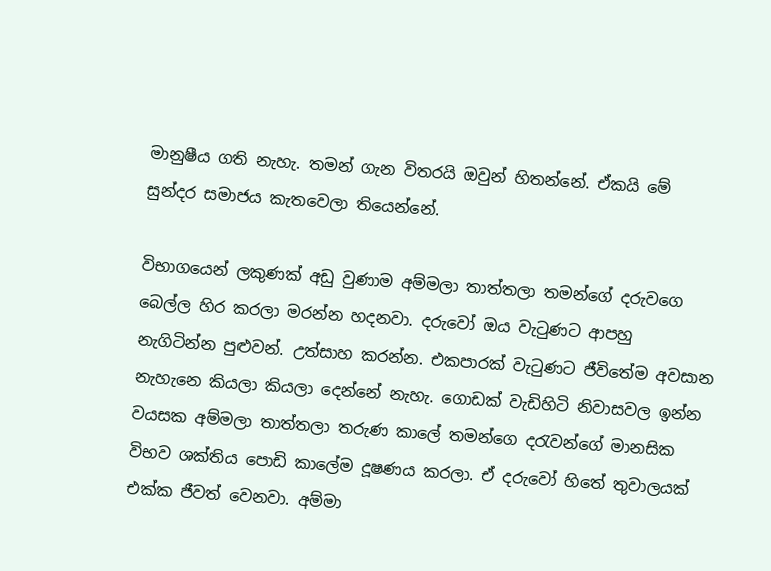මානුෂීය ගති නැහැ. තමන් ගැන විතරයි ඔවුන් හිතන්නේ. ඒකයි මේ සුන්දර සමාජය කැතවෙලා තියෙන්නේ.

විභාගයෙන් ලකුණක් අඩු වුණාම අම්මලා තාත්තලා තමන්ගේ දරුවගෙ බෙල්ල හිර කරලා මරන්න හදනවා. දරුවෝ ඔය වැටුණට ආපහු නැගිටින්න පුළුවන්. උත්සාහ කරන්න. එකපාරක් වැටුණට ජීවිතේම අවසාන නැහැනෙ කියලා කියලා දෙන්නේ නැහැ. ගොඩක් වැඩිහිටි නිවාසවල ඉන්න වයසක අම්මලා තාත්තලා තරුණ කාලේ තමන්ගෙ දරැවන්ගේ මානසික විභව ශක්තිය පොඩි කාලේම දූෂණය කරලා. ඒ දරුවෝ හිතේ තුවාලයක් එක්ක ජීවත් වෙනවා. අම්මා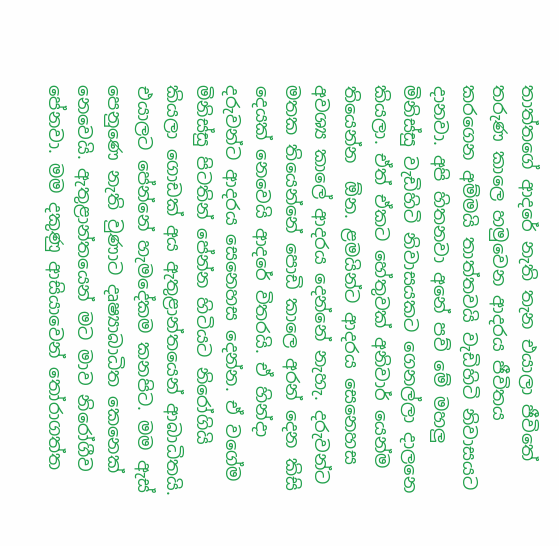තාත්තගේ ආදරේ නැති තැන එයාලා ජීවිතේ තරුණ කාලෙ හමුවෙන ආදරය ජීවිතය කරගෙන අම්මයි තාත්තවයි වැඩිහිටි නිවාසයට දානවා. අපි හිතනවා අනේ පව් මේ මහලු මිනිස්සු වැඩිහිටි නිවාසයකට ගෙනල්ලා දාලනෙ කියලා. ඒත් ඒකට හේතුවක් අනිවාර් යෙන්ම තියෙන්න  ඕන. ළමයින්ට ආදරය සෙනෙහස අවශ්‍ය කාලේ ආදරය දෙන්නේ නැහැ. දරුවන්ට මතක තියෙන්නේ පොඩි කාලෙ අරන් දෙන කිසි දෙයක් නෙවෙයි ආදරේ විතරයි. ඒ හින්දා දරුවන්ට ආදරය සෙනෙහස දෙන්න. ඒ වගේම මිනිස්සු පිටතින් පේන්න හිටියට නිරෝගියි කියලා ගොඩක් අය ඇතුළාන්තයෙන් ආබාධිතයි. එයාලට පේන්නේ හැමදේකම කනපිට. මම ඇස් පෙනුණෙ නැති වුණාට දෘෂ්‍යාබාධිත කෙනෙක් නෙවෙයි. ඇතුළාන්තයෙන් මට මාව නිරෝගීව පේනවා. මම දකුණු ආසියාවෙන් තෝරාගත්ත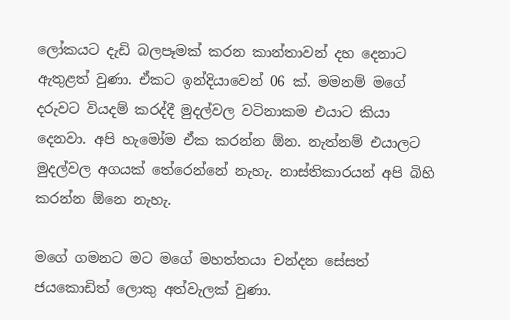ලෝකයට දැඩි බලපෑමක් කරන කාන්තාවන් දහ දෙනාට ඇතුළත් වුණා. ඒකට ඉන්දියාවෙන් 06 ක්. මමනම් මගේ දරුවට වියදම් කරද්දී මුදල්වල වටිනාකම එයාට කියා දෙනවා. අපි හැමෝම ඒක කරන්න ඕන. නැත්නම් එයාලට මුදල්වල අගයක් තේරෙන්නේ නැහැ. නාස්තිකාරයන් අපි බිහි කරන්න ඕනෙ නැහැ.

මගේ ගමනට මට මගේ මහත්තයා චන්දන සේසත් ජයකොඩිත් ලොකු අත්වැලක් වුණා.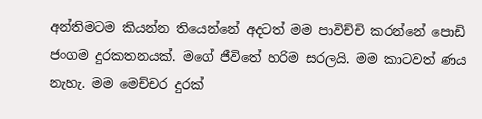අන්තිමටම කියන්න තියෙන්නේ අදටත් මම පාවිච්චි කරන්නේ පොඩි ජංගම දුරකතනයක්. මගේ ජීවිතේ හරිම සරලයි. මම කාටවත් ණය නැහැ. මම මෙච්චර දුරක්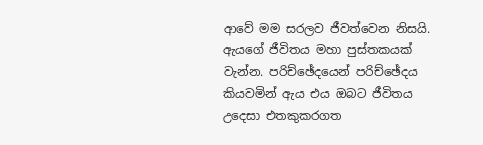ආවේ මම සරලව ජීවත්වෙන නිසයි.
ඇයගේ ජීවිතය මහා පුස්තකයක් වැන්න. පරිච්ඡේදයෙන් පරිච්ඡේදය කියවමින් ඇය එය ඔබට ජීවිතය උදෙසා එතකුකරගත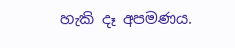හැකි දෑ අපමණය.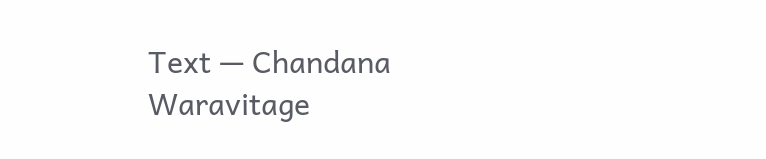Text — Chandana Waravitage